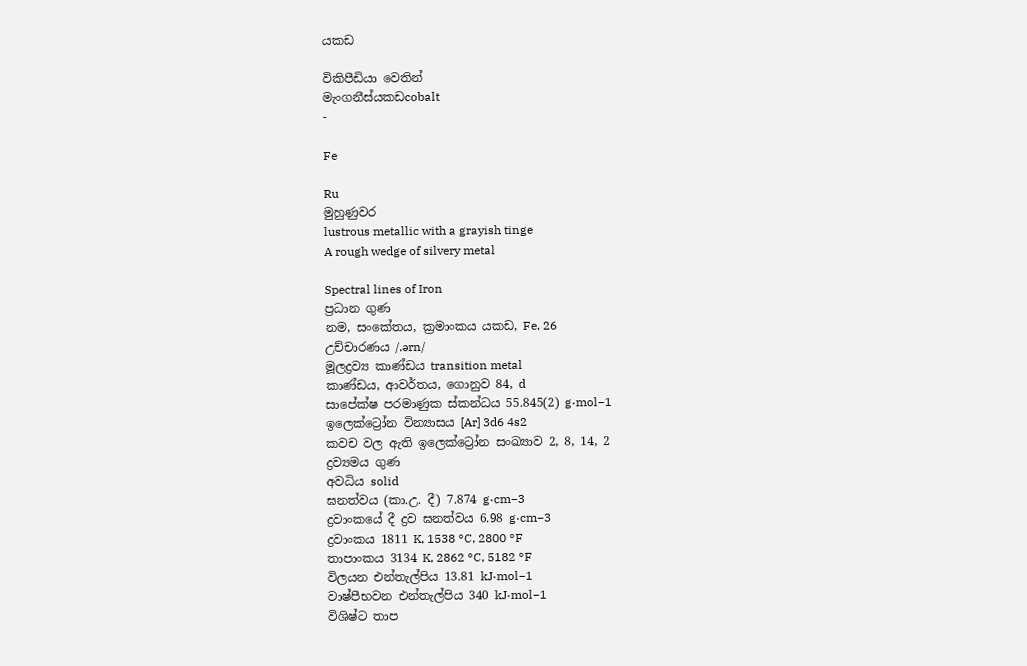යකඩ

විකිපීඩියා වෙතින්
මැංගනීස්යකඩcobalt
-

Fe

Ru
මුහුණුවර
lustrous metallic with a grayish tinge
A rough wedge of silvery metal

Spectral lines of Iron
ප්‍රධාන ගුණ
නම, සංකේතය, ක්‍රමාංකය යකඩ, Fe, 26
උච්චාරණය /.ərn/
මූලද්‍රව්‍ය කාණ්ඩය transition metal
කාණ්ඩය, ආවර්තය, ගොනුව 84, d
සාපේක්ෂ පරමාණුක ස්කන්ධය 55.845(2) g·mol−1
ඉලෙක්ට්‍රෝන වින්‍යාසය [Ar] 3d6 4s2
කවච වල ඇති ඉලෙක්ට්‍රෝන සංඛ්‍යාව 2, 8, 14, 2
ද්‍රව්‍යමය ගුණ
අවධිය solid
ඝනත්වය (කා.උ. දී) 7.874 g·cm−3
ද්‍රවාංකයේ දී ද්‍රව ඝනත්වය 6.98 g·cm−3
ද්‍රවාංකය 1811 K, 1538 °C, 2800 °F
තාපාංකය 3134 K, 2862 °C, 5182 °F
විලයන එන්තැල්පිය 13.81 kJ·mol−1
වාෂ්පීභවන එන්තැල්පිය 340 kJ·mol−1
විශිෂ්ට තාප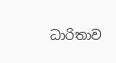ධාරිතාව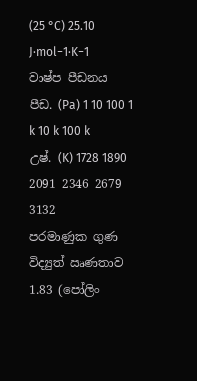(25 °C) 25.10 J·mol−1·K−1
වාෂ්ප පීඩනය
පීඩ. (Pa) 1 10 100 1 k 10 k 100 k
උෂ්. (K) 1728 1890 2091 2346 2679 3132
පරමාණුක ගුණ
විද්‍යුත් ඍණතාව 1.83 (පෝලිං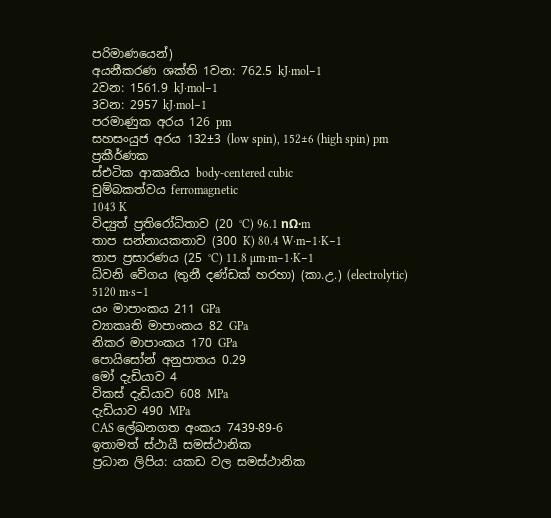පරිමාණයෙන්)
අයනීකරණ ශක්ති 1වන: 762.5 kJ·mol−1
2වන: 1561.9 kJ·mol−1
3වන: 2957 kJ·mol−1
පරමාණුක අරය 126 pm
සහසංයුජ අරය 132±3 (low spin), 152±6 (high spin) pm
ප්‍රකීර්ණක
ස්එටික ආකෘතිය body-centered cubic
චුම්බකත්වය ferromagnetic
1043 K
විද්‍යුත් ප්‍රතිරෝධිතාව (20 °C) 96.1 nΩ·m
තාප සන්නායකතාව (300 K) 80.4 W·m−1·K−1
තාප ප්‍රසාරණය (25 °C) 11.8 µm·m−1·K−1
ධ්වනි වේගය (තුනී දණ්ඩක් හරහා) (කා.උ.) (electrolytic)
5120 m·s−1
යං මාපාංකය 211 GPa
ව්‍යාකෘති මාපාංකය 82 GPa
නිකර මාපාංකය 170 GPa
පොයිසෝන් අනුපාතය 0.29
මෝ දැඩියාව 4
විකස් දැඩියාව 608 MPa
දැඩියාව 490 MPa
CAS ලේඛනගත අංකය 7439-89-6
ඉතාමත් ස්ථායී සමස්ථානික
ප්‍රධාන ලිපිය: යකඩ වල සමස්ථානික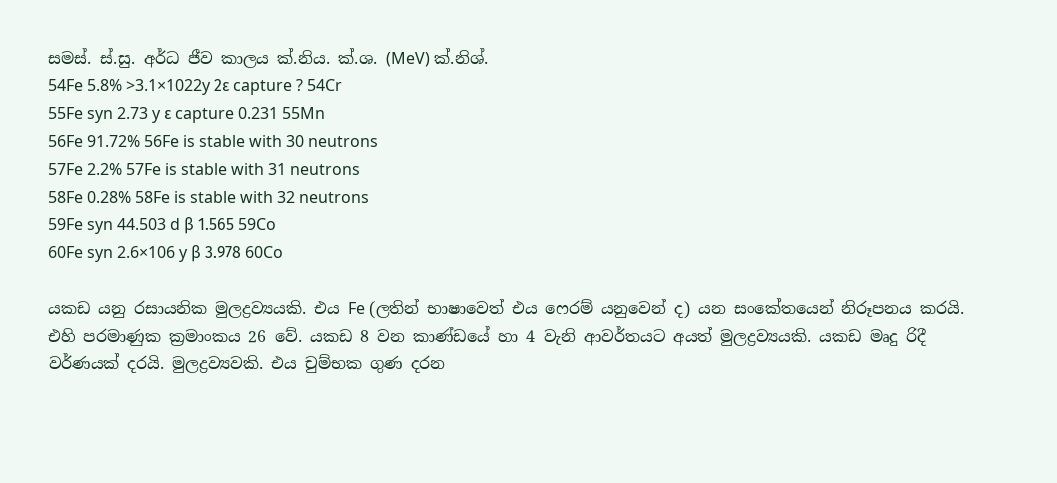සමස්. ස්.සු. අර්ධ ජීව කාලය ක්.නිය. ක්.ශ. (MeV) ක්.නිශ්.
54Fe 5.8% >3.1×1022y 2ε capture ? 54Cr
55Fe syn 2.73 y ε capture 0.231 55Mn
56Fe 91.72% 56Fe is stable with 30 neutrons
57Fe 2.2% 57Fe is stable with 31 neutrons
58Fe 0.28% 58Fe is stable with 32 neutrons
59Fe syn 44.503 d β 1.565 59Co
60Fe syn 2.6×106 y β 3.978 60Co

යකඩ යනු රසායනික මුලද්‍රව්‍යයකි. එය Fe (ලතින් භාෂාවෙත් එය ෆෙරම් යනුවෙන් ද) යන සංකේතයෙන් නිරූපනය කරයි. එහි පරමාණුක ක්‍රමාංකය 26 වේ. යකඩ 8 වන කාණ්ඩයේ හා 4 වැනි ආවර්තයට අයත් මුලද්‍රව්‍යයකි. යකඩ මෘදු රිදී වර්ණයක් දරයි. මුලද්‍රව්‍යවකි. එය චුම්භක ගුණ දරන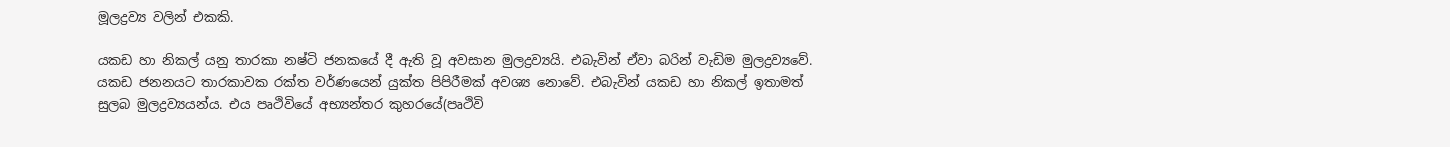මූලද්‍රව්‍ය වලින් එකකි.

යකඩ හා නිකල් යනු තාරකා නෂ්ටි ජනකයේ දී ඇති වූ අවසාන මුලද්‍රව්‍යයි. එබැවින් ඒවා බරින් වැඩිම මුලද්‍රව්‍යවේ. යකඩ ජනනයට තාරකාවක රක්ත වර්ණයෙන් යුක්ත පිපිරීමක් අවශ්‍ය නොවේ. එබැවින් යකඩ හා නිකල් ඉතාමත් සුලබ මුලද්‍රව්‍යයන්ය. එය පෘථිවියේ අභ්‍යන්තර කුහරයේ(පෘථිවි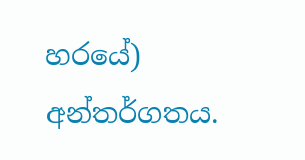හරයේ) අන්තර්ගතය.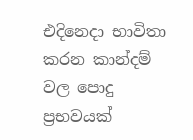එදිනෙදා භාවිතා කරන කාන්දම් වල පොදු ප්‍රභවයක්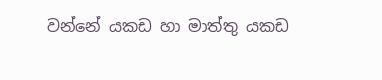වන්නේ යකඩ හා මාත්තු යකඩ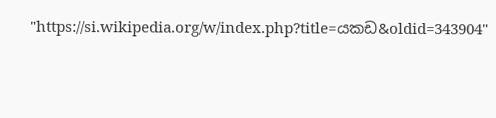"https://si.wikipedia.org/w/index.php?title=යකඩ&oldid=343904"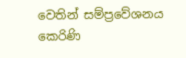වෙතින් සම්ප්‍රවේශනය කෙරිණි